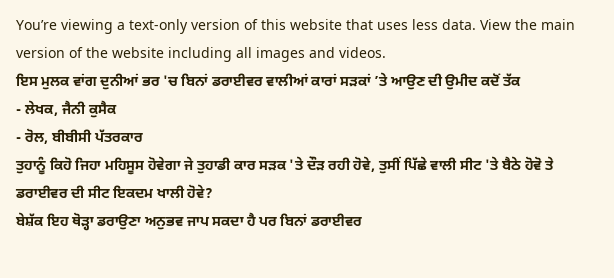You’re viewing a text-only version of this website that uses less data. View the main version of the website including all images and videos.
ਇਸ ਮੁਲਕ ਵਾਂਗ ਦੁਨੀਆਂ ਭਰ 'ਚ ਬਿਨਾਂ ਡਰਾਈਵਰ ਵਾਲੀਆਂ ਕਾਰਾਂ ਸੜਕਾਂ ’ਤੇ ਆਉਣ ਦੀ ਉਮੀਦ ਕਦੋਂ ਤੱਕ
- ਲੇਖਕ, ਜੈਨੀ ਕੁਸੈਕ
- ਰੋਲ, ਬੀਬੀਸੀ ਪੱਤਰਕਾਰ
ਤੁਹਾਨੂੰ ਕਿਹੋ ਜਿਹਾ ਮਹਿਸੂਸ ਹੋਵੇਗਾ ਜੇ ਤੁਹਾਡੀ ਕਾਰ ਸੜਕ 'ਤੇ ਦੌੜ ਰਹੀ ਹੋਵੇ, ਤੁਸੀਂ ਪਿੱਛੇ ਵਾਲੀ ਸੀਟ 'ਤੇ ਬੈਠੇ ਹੋਵੋ ਤੇ ਡਰਾਈਵਰ ਦੀ ਸੀਟ ਇਕਦਮ ਖਾਲੀ ਹੋਵੇ?
ਬੇਸ਼ੱਕ ਇਹ ਥੋੜ੍ਹਾ ਡਰਾਉਣਾ ਅਨੁਭਵ ਜਾਪ ਸਕਦਾ ਹੈ ਪਰ ਬਿਨਾਂ ਡਰਾਈਵਰ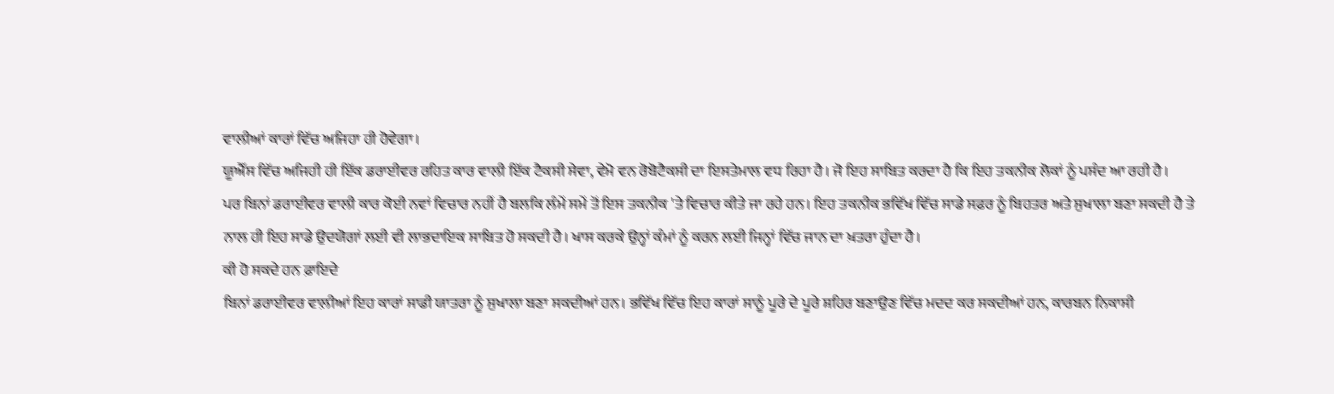ਵਾਲੀਆਂ ਕਾਰਾਂ ਵਿੱਚ ਅਜਿਹਾ ਹੀ ਹੋਵੇਗਾ।
ਯੂਐੱਸ ਵਿੱਚ ਅਜਿਹੀ ਹੀ ਇੱਕ ਡਰਾਈਵਰ ਰਹਿਤ ਕਾਰ ਵਾਲੀ ਇੱਕ ਟੈਕਸੀ ਸੇਵਾ, ਵੇਮੋ ਵਨ ਰੋਬੋਟੈਕਸੀ ਦਾ ਇਸਤੇਮਾਲ ਵਧ ਰਿਹਾ ਹੈ। ਜੋ ਇਹ ਸਾਬਿਤ ਕਰਦਾ ਹੈ ਕਿ ਇਹ ਤਕਨੀਕ ਲੋਕਾਂ ਨੂੰ ਪਸੰਦ ਆ ਰਹੀ ਹੈ।
ਪਰ ਬਿਨਾਂ ਡਰਾਈਵਰ ਵਾਲੀ ਕਾਰ ਕੋਈ ਨਵਾਂ ਵਿਚਾਰ ਨਹੀਂ ਹੈ ਬਲਕਿ ਲੰਮੇਂ ਸਮੇਂ ਤੋਂ ਇਸ ਤਕਨੀਕ 'ਤੇ ਵਿਚਾਰ ਕੀਤੇ ਜਾ ਰਹੇ ਹਨ। ਇਹ ਤਕਨੀਕ ਭਵਿੱਖ ਵਿੱਚ ਸਾਡੇ ਸਫ਼ਰ ਨੂੰ ਬਿਹਤਰ ਅਤੇ ਸੁਖਾਲਾ ਬਣਾ ਸਕਦੀ ਹੈ ਤੇ ਨਾਲ ਹੀ ਇਹ ਸਾਡੇ ਉਦਯੋਗਾਂ ਲਈ ਵੀ ਲਾਭਦਾਇਕ ਸਾਬਿਤ ਹੋ ਸਕਦੀ ਹੈ। ਖਾਸ ਕਰਕੇ ਉਨ੍ਹਾਂ ਕੰਮਾਂ ਨੂੰ ਕਰਨ ਲਈ ਜਿਨ੍ਹਾਂ ਵਿੱਚ ਜਾਨ ਦਾ ਖ਼ਤਰਾ ਹੁੰਦਾ ਹੈ।
ਕੀ ਹੋ ਸਕਦੇ ਹਨ ਫ਼ਾਇਦੇ
ਬਿਨਾਂ ਡਰਾਈਵਰ ਵਾਲ਼ੀਆਂ ਇਹ ਕਾਰਾਂ ਸਾਡੀ ਯਾਤਰਾ ਨੂੰ ਸੁਖਾਲਾ ਬਣਾ ਸਕਦੀਆਂ ਹਨ। ਭਵਿੱਖ ਵਿੱਚ ਇਹ ਕਾਰਾਂ ਸਾਨੂੰ ਪੂਰੇ ਦੇ ਪੂਰੇ ਸ਼ਹਿਰ ਬਣਾਉਣ ਵਿੱਚ ਮਦਦ ਕਰ ਸਕਦੀਆਂ ਹਨ, ਕਾਰਬਨ ਨਿਕਾਸੀ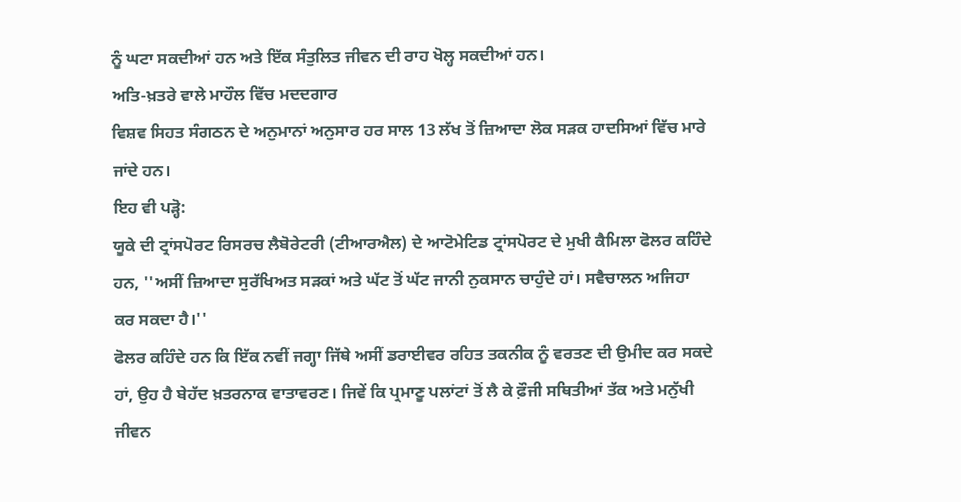ਨੂੰ ਘਟਾ ਸਕਦੀਆਂ ਹਨ ਅਤੇ ਇੱਕ ਸੰਤੁਲਿਤ ਜੀਵਨ ਦੀ ਰਾਹ ਖੋਲ੍ਹ ਸਕਦੀਆਂ ਹਨ।
ਅਤਿ-ਖ਼ਤਰੇ ਵਾਲੇ ਮਾਹੌਲ ਵਿੱਚ ਮਦਦਗਾਰ
ਵਿਸ਼ਵ ਸਿਹਤ ਸੰਗਠਨ ਦੇ ਅਨੁਮਾਨਾਂ ਅਨੁਸਾਰ ਹਰ ਸਾਲ 13 ਲੱਖ ਤੋਂ ਜ਼ਿਆਦਾ ਲੋਕ ਸੜਕ ਹਾਦਸਿਆਂ ਵਿੱਚ ਮਾਰੇ ਜਾਂਦੇ ਹਨ।
ਇਹ ਵੀ ਪੜ੍ਹੋ:
ਯੂਕੇ ਦੀ ਟ੍ਰਾਂਸਪੋਰਟ ਰਿਸਰਚ ਲੈਬੋਰੇਟਰੀ (ਟੀਆਰਐਲ) ਦੇ ਆਟੋਮੇਟਿਡ ਟ੍ਰਾਂਸਪੋਰਟ ਦੇ ਮੁਖੀ ਕੈਮਿਲਾ ਫੋਲਰ ਕਹਿੰਦੇ ਹਨ, ''ਅਸੀਂ ਜ਼ਿਆਦਾ ਸੁਰੱਖਿਅਤ ਸੜਕਾਂ ਅਤੇ ਘੱਟ ਤੋਂ ਘੱਟ ਜਾਨੀ ਨੁਕਸਾਨ ਚਾਹੁੰਦੇ ਹਾਂ। ਸਵੈਚਾਲਨ ਅਜਿਹਾ ਕਰ ਸਕਦਾ ਹੈ।''
ਫੋਲਰ ਕਹਿੰਦੇ ਹਨ ਕਿ ਇੱਕ ਨਵੀਂ ਜਗ੍ਹਾ ਜਿੱਥੇ ਅਸੀਂ ਡਰਾਈਵਰ ਰਹਿਤ ਤਕਨੀਕ ਨੂੰ ਵਰਤਣ ਦੀ ਉਮੀਦ ਕਰ ਸਕਦੇ ਹਾਂ, ਉਹ ਹੈ ਬੇਹੱਦ ਖ਼ਤਰਨਾਕ ਵਾਤਾਵਰਣ। ਜਿਵੇਂ ਕਿ ਪ੍ਰਮਾਣੂ ਪਲਾਂਟਾਂ ਤੋਂ ਲੈ ਕੇ ਫ਼ੌਜੀ ਸਥਿਤੀਆਂ ਤੱਕ ਅਤੇ ਮਨੁੱਖੀ ਜੀਵਨ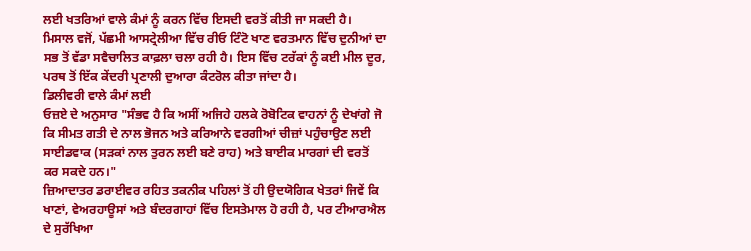ਲਈ ਖਤਰਿਆਂ ਵਾਲੇ ਕੰਮਾਂ ਨੂੰ ਕਰਨ ਵਿੱਚ ਇਸਦੀ ਵਰਤੋਂ ਕੀਤੀ ਜਾ ਸਕਦੀ ਹੈ।
ਮਿਸਾਲ ਵਜੋਂ, ਪੱਛਮੀ ਆਸਟ੍ਰੇਲੀਆ ਵਿੱਚ ਰੀਓ ਟਿੰਟੋ ਖਾਣ ਵਰਤਮਾਨ ਵਿੱਚ ਦੁਨੀਆਂ ਦਾ ਸਭ ਤੋਂ ਵੱਡਾ ਸਵੈਚਾਲਿਤ ਕਾਫ਼ਲਾ ਚਲਾ ਰਹੀ ਹੈ। ਇਸ ਵਿੱਚ ਟਰੱਕਾਂ ਨੂੰ ਕਈ ਮੀਲ ਦੂਰ, ਪਰਥ ਤੋਂ ਇੱਕ ਕੇਂਦਰੀ ਪ੍ਰਣਾਲੀ ਦੁਆਰਾ ਕੰਟਰੋਲ ਕੀਤਾ ਜਾਂਦਾ ਹੈ।
ਡਿਲੀਵਰੀ ਵਾਲੇ ਕੰਮਾਂ ਲਈ
ਓਜ਼ਏ ਦੇ ਅਨੁਸਾਰ "ਸੰਭਵ ਹੈ ਕਿ ਅਸੀਂ ਅਜਿਹੇ ਹਲਕੇ ਰੋਬੋਟਿਕ ਵਾਹਨਾਂ ਨੂੰ ਦੇਖਾਂਗੇ ਜੋ ਕਿ ਸੀਮਤ ਗਤੀ ਦੇ ਨਾਲ ਭੋਜਨ ਅਤੇ ਕਰਿਆਨੇ ਵਰਗੀਆਂ ਚੀਜ਼ਾਂ ਪਹੁੰਚਾਉਣ ਲਈ ਸਾਈਡਵਾਕ (ਸੜਕਾਂ ਨਾਲ ਤੁਰਨ ਲਈ ਬਣੇ ਰਾਹ) ਅਤੇ ਬਾਈਕ ਮਾਰਗਾਂ ਦੀ ਵਰਤੋਂ ਕਰ ਸਕਦੇ ਹਨ।"
ਜ਼ਿਆਦਾਤਰ ਡਰਾਈਵਰ ਰਹਿਤ ਤਕਨੀਕ ਪਹਿਲਾਂ ਤੋਂ ਹੀ ਉਦਯੋਗਿਕ ਖੇਤਰਾਂ ਜਿਵੇਂ ਕਿ ਖਾਣਾਂ, ਵੇਅਰਹਾਊਸਾਂ ਅਤੇ ਬੰਦਰਗਾਹਾਂ ਵਿੱਚ ਇਸਤੇਮਾਲ ਹੋ ਰਹੀ ਹੈ, ਪਰ ਟੀਆਰਐਲ ਦੇ ਸੁਰੱਖਿਆ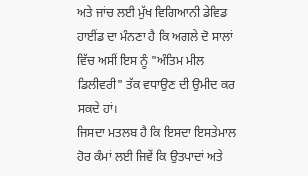ਅਤੇ ਜਾਂਚ ਲਈ ਮੁੱਖ ਵਿਗਿਆਨੀ ਡੇਵਿਡ ਹਾਈਂਡ ਦਾ ਮੰਨਣਾ ਹੈ ਕਿ ਅਗਲੇ ਦੋ ਸਾਲਾਂ ਵਿੱਚ ਅਸੀਂ ਇਸ ਨੂੰ "ਅੰਤਿਮ ਮੀਲ ਡਿਲੀਵਰੀ" ਤੱਕ ਵਧਾਉਣ ਦੀ ਉਮੀਦ ਕਰ ਸਕਦੇ ਹਾਂ।
ਜਿਸਦਾ ਮਤਲਬ ਹੈ ਕਿ ਇਸਦਾ ਇਸਤੇਮਾਲ ਹੋਰ ਕੰਮਾਂ ਲਈ ਜਿਵੇਂ ਕਿ ਉਤਪਾਦਾਂ ਅਤੇ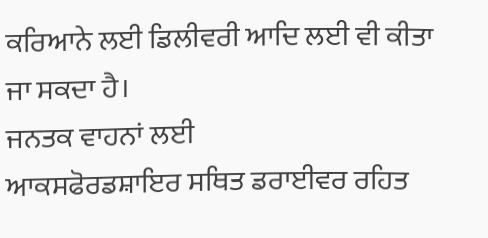ਕਰਿਆਨੇ ਲਈ ਡਿਲੀਵਰੀ ਆਦਿ ਲਈ ਵੀ ਕੀਤਾ ਜਾ ਸਕਦਾ ਹੈ।
ਜਨਤਕ ਵਾਹਨਾਂ ਲਈ
ਆਕਸਫੋਰਡਸ਼ਾਇਰ ਸਥਿਤ ਡਰਾਈਵਰ ਰਹਿਤ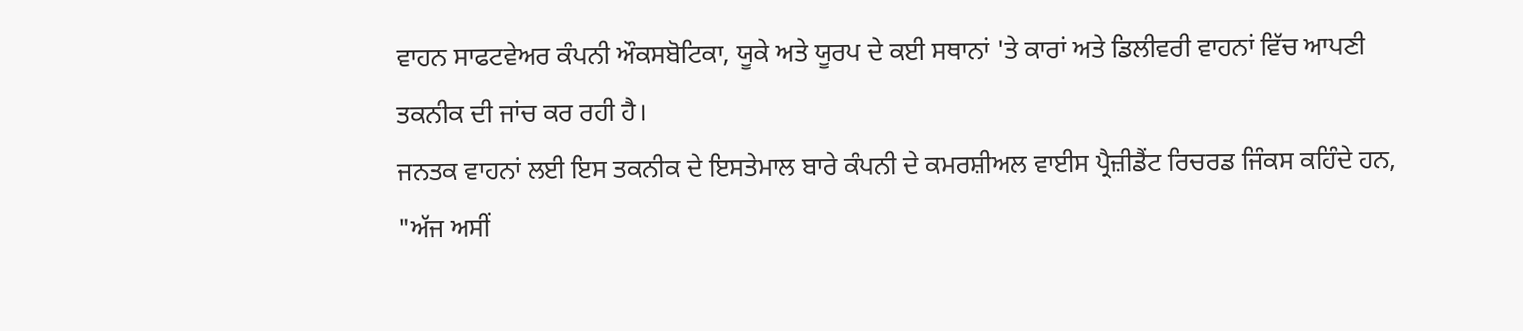ਵਾਹਨ ਸਾਫਟਵੇਅਰ ਕੰਪਨੀ ਔਕਸਬੋਟਿਕਾ, ਯੂਕੇ ਅਤੇ ਯੂਰਪ ਦੇ ਕਈ ਸਥਾਨਾਂ 'ਤੇ ਕਾਰਾਂ ਅਤੇ ਡਿਲੀਵਰੀ ਵਾਹਨਾਂ ਵਿੱਚ ਆਪਣੀ ਤਕਨੀਕ ਦੀ ਜਾਂਚ ਕਰ ਰਹੀ ਹੈ।
ਜਨਤਕ ਵਾਹਨਾਂ ਲਈ ਇਸ ਤਕਨੀਕ ਦੇ ਇਸਤੇਮਾਲ ਬਾਰੇ ਕੰਪਨੀ ਦੇ ਕਮਰਸ਼ੀਅਲ ਵਾਈਸ ਪ੍ਰੈਜ਼ੀਡੈਂਟ ਰਿਚਰਡ ਜਿੰਕਸ ਕਹਿੰਦੇ ਹਨ, "ਅੱਜ ਅਸੀਂ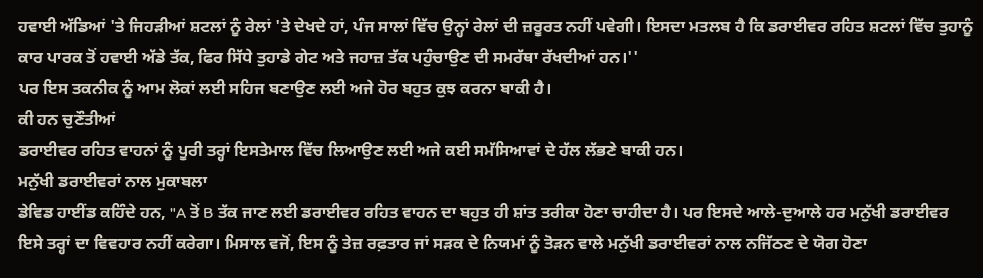ਹਵਾਈ ਅੱਡਿਆਂ 'ਤੇ ਜਿਹੜੀਆਂ ਸ਼ਟਲਾਂ ਨੂੰ ਰੇਲਾਂ 'ਤੇ ਦੇਖਦੇ ਹਾਂ, ਪੰਜ ਸਾਲਾਂ ਵਿੱਚ ਉਨ੍ਹਾਂ ਰੇਲਾਂ ਦੀ ਜ਼ਰੂਰਤ ਨਹੀਂ ਪਵੇਗੀ। ਇਸਦਾ ਮਤਲਬ ਹੈ ਕਿ ਡਰਾਈਵਰ ਰਹਿਤ ਸ਼ਟਲਾਂ ਵਿੱਚ ਤੁਹਾਨੂੰ ਕਾਰ ਪਾਰਕ ਤੋਂ ਹਵਾਈ ਅੱਡੇ ਤੱਕ, ਫਿਰ ਸਿੱਧੇ ਤੁਹਾਡੇ ਗੇਟ ਅਤੇ ਜਹਾਜ਼ ਤੱਕ ਪਹੁੰਚਾਉਣ ਦੀ ਸਮਰੱਥਾ ਰੱਖਦੀਆਂ ਹਨ।''
ਪਰ ਇਸ ਤਕਨੀਕ ਨੂੰ ਆਮ ਲੋਕਾਂ ਲਈ ਸਹਿਜ ਬਣਾਉਣ ਲਈ ਅਜੇ ਹੋਰ ਬਹੁਤ ਕੁਝ ਕਰਨਾ ਬਾਕੀ ਹੈ।
ਕੀ ਹਨ ਚੁਣੌਤੀਆਂ
ਡਰਾਈਵਰ ਰਹਿਤ ਵਾਹਨਾਂ ਨੂੰ ਪੂਰੀ ਤਰ੍ਹਾਂ ਇਸਤੇਮਾਲ ਵਿੱਚ ਲਿਆਉਣ ਲਈ ਅਜੇ ਕਈ ਸਮੱਸਿਆਵਾਂ ਦੇ ਹੱਲ ਲੱਭਣੇ ਬਾਕੀ ਹਨ।
ਮਨੁੱਖੀ ਡਰਾਈਵਰਾਂ ਨਾਲ ਮੁਕਾਬਲਾ
ਡੇਵਿਡ ਹਾਈਂਡ ਕਹਿੰਦੇ ਹਨ, "A ਤੋਂ B ਤੱਕ ਜਾਣ ਲਈ ਡਰਾਈਵਰ ਰਹਿਤ ਵਾਹਨ ਦਾ ਬਹੁਤ ਹੀ ਸ਼ਾਂਤ ਤਰੀਕਾ ਹੋਣਾ ਚਾਹੀਦਾ ਹੈ। ਪਰ ਇਸਦੇ ਆਲੇ-ਦੁਆਲੇ ਹਰ ਮਨੁੱਖੀ ਡਰਾਈਵਰ ਇਸੇ ਤਰ੍ਹਾਂ ਦਾ ਵਿਵਹਾਰ ਨਹੀਂ ਕਰੇਗਾ। ਮਿਸਾਲ ਵਜੋਂ, ਇਸ ਨੂੰ ਤੇਜ਼ ਰਫ਼ਤਾਰ ਜਾਂ ਸੜਕ ਦੇ ਨਿਯਮਾਂ ਨੂੰ ਤੋੜਨ ਵਾਲੇ ਮਨੁੱਖੀ ਡਰਾਈਵਰਾਂ ਨਾਲ ਨਜਿੱਠਣ ਦੇ ਯੋਗ ਹੋਣਾ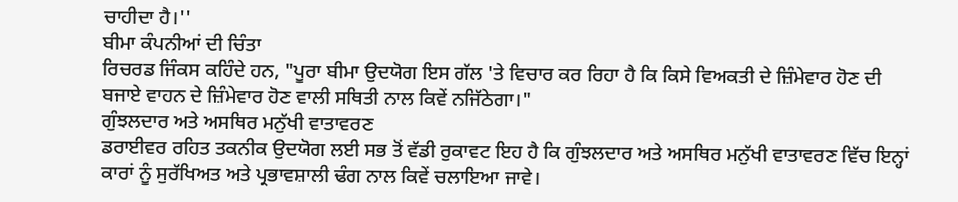ਚਾਹੀਦਾ ਹੈ।''
ਬੀਮਾ ਕੰਪਨੀਆਂ ਦੀ ਚਿੰਤਾ
ਰਿਚਰਡ ਜਿੰਕਸ ਕਹਿੰਦੇ ਹਨ, "ਪੂਰਾ ਬੀਮਾ ਉਦਯੋਗ ਇਸ ਗੱਲ 'ਤੇ ਵਿਚਾਰ ਕਰ ਰਿਹਾ ਹੈ ਕਿ ਕਿਸੇ ਵਿਅਕਤੀ ਦੇ ਜ਼ਿੰਮੇਵਾਰ ਹੋਣ ਦੀ ਬਜਾਏ ਵਾਹਨ ਦੇ ਜ਼ਿੰਮੇਵਾਰ ਹੋਣ ਵਾਲੀ ਸਥਿਤੀ ਨਾਲ ਕਿਵੇਂ ਨਜਿੱਠੇਗਾ।"
ਗੁੰਝਲਦਾਰ ਅਤੇ ਅਸਥਿਰ ਮਨੁੱਖੀ ਵਾਤਾਵਰਣ
ਡਰਾਈਵਰ ਰਹਿਤ ਤਕਨੀਕ ਉਦਯੋਗ ਲਈ ਸਭ ਤੋਂ ਵੱਡੀ ਰੁਕਾਵਟ ਇਹ ਹੈ ਕਿ ਗੁੰਝਲਦਾਰ ਅਤੇ ਅਸਥਿਰ ਮਨੁੱਖੀ ਵਾਤਾਵਰਣ ਵਿੱਚ ਇਨ੍ਹਾਂ ਕਾਰਾਂ ਨੂੰ ਸੁਰੱਖਿਅਤ ਅਤੇ ਪ੍ਰਭਾਵਸ਼ਾਲੀ ਢੰਗ ਨਾਲ ਕਿਵੇਂ ਚਲਾਇਆ ਜਾਵੇ।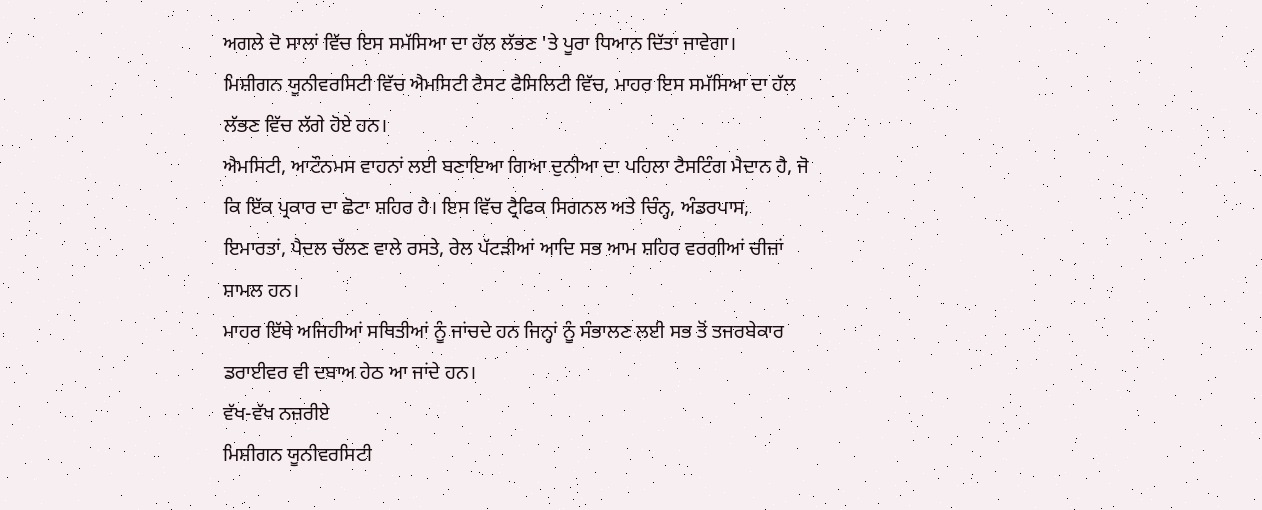ਅਗਲੇ ਦੋ ਸਾਲਾਂ ਵਿੱਚ ਇਸ ਸਮੱਸਿਆ ਦਾ ਹੱਲ ਲੱਭਣ 'ਤੇ ਪੂਰਾ ਧਿਆਨ ਦਿੱਤਾ ਜਾਵੇਗਾ।
ਮਿਸ਼ੀਗਨ ਯੂਨੀਵਰਸਿਟੀ ਵਿੱਚ ਐਮਸਿਟੀ ਟੈਸਟ ਫੈਸਿਲਿਟੀ ਵਿੱਚ, ਮਾਹਰ ਇਸ ਸਮੱਸਿਆ ਦਾ ਹੱਲ ਲੱਭਣ ਵਿੱਚ ਲੱਗੇ ਹੋਏ ਹਨ।
ਐਮਸਿਟੀ, ਆਟੌਨਮਸ ਵਾਹਨਾਂ ਲਈ ਬਣਾਇਆ ਗਿਆ ਦੁਨੀਆ ਦਾ ਪਹਿਲਾ ਟੈਸਟਿੰਗ ਮੈਦਾਨ ਹੈ, ਜੋ ਕਿ ਇੱਕ ਪ੍ਰਕਾਰ ਦਾ ਛੋਟਾ ਸ਼ਹਿਰ ਹੈ। ਇਸ ਵਿੱਚ ਟ੍ਰੈਫਿਕ ਸਿਗਨਲ ਅਤੇ ਚਿੰਨ੍ਹ, ਅੰਡਰਪਾਸ, ਇਮਾਰਤਾਂ, ਪੈਦਲ ਚੱਲਣ ਵਾਲੇ ਰਸਤੇ, ਰੇਲ ਪੱਟੜੀਆਂ ਆਦਿ ਸਭ ਆਮ ਸ਼ਹਿਰ ਵਰਗੀਆਂ ਚੀਜ਼ਾਂ ਸ਼ਾਮਲ ਹਨ।
ਮਾਹਰ ਇੱਥੇ ਅਜਿਹੀਆਂ ਸਥਿਤੀਆਂ ਨੂੰ ਜਾਂਚਦੇ ਹਨ ਜਿਨ੍ਹਾਂ ਨੂੰ ਸੰਭਾਲਣ ਲਈ ਸਭ ਤੋਂ ਤਜਰਬੇਕਾਰ ਡਰਾਈਵਰ ਵੀ ਦਬਾਅ ਹੇਠ ਆ ਜਾਂਦੇ ਹਨ।
ਵੱਖ-ਵੱਖ ਨਜ਼ਰੀਏ
ਮਿਸ਼ੀਗਨ ਯੂਨੀਵਰਸਿਟੀ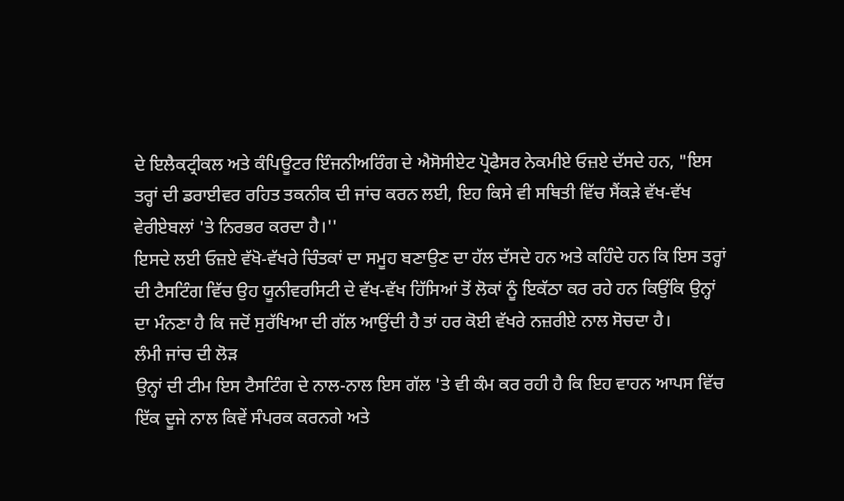ਦੇ ਇਲੈਕਟ੍ਰੀਕਲ ਅਤੇ ਕੰਪਿਊਟਰ ਇੰਜਨੀਅਰਿੰਗ ਦੇ ਐਸੋਸੀਏਟ ਪ੍ਰੋਫੈਸਰ ਨੇਕਮੀਏ ਓਜ਼ਏ ਦੱਸਦੇ ਹਨ, "ਇਸ ਤਰ੍ਹਾਂ ਦੀ ਡਰਾਈਵਰ ਰਹਿਤ ਤਕਨੀਕ ਦੀ ਜਾਂਚ ਕਰਨ ਲਈ, ਇਹ ਕਿਸੇ ਵੀ ਸਥਿਤੀ ਵਿੱਚ ਸੈਂਕੜੇ ਵੱਖ-ਵੱਖ ਵੇਰੀਏਬਲਾਂ 'ਤੇ ਨਿਰਭਰ ਕਰਦਾ ਹੈ।''
ਇਸਦੇ ਲਈ ਓਜ਼ਏ ਵੱਖੋ-ਵੱਖਰੇ ਚਿੰਤਕਾਂ ਦਾ ਸਮੂਹ ਬਣਾਉਣ ਦਾ ਹੱਲ ਦੱਸਦੇ ਹਨ ਅਤੇ ਕਹਿੰਦੇ ਹਨ ਕਿ ਇਸ ਤਰ੍ਹਾਂ ਦੀ ਟੈਸਟਿੰਗ ਵਿੱਚ ਉਹ ਯੂਨੀਵਰਸਿਟੀ ਦੇ ਵੱਖ-ਵੱਖ ਹਿੱਸਿਆਂ ਤੋਂ ਲੋਕਾਂ ਨੂੰ ਇਕੱਠਾ ਕਰ ਰਹੇ ਹਨ ਕਿਉਂਕਿ ਉਨ੍ਹਾਂ ਦਾ ਮੰਨਣਾ ਹੈ ਕਿ ਜਦੋਂ ਸੁਰੱਖਿਆ ਦੀ ਗੱਲ ਆਉਂਦੀ ਹੈ ਤਾਂ ਹਰ ਕੋਈ ਵੱਖਰੇ ਨਜ਼ਰੀਏ ਨਾਲ ਸੋਚਦਾ ਹੈ।
ਲੰਮੀ ਜਾਂਚ ਦੀ ਲੋੜ
ਉਨ੍ਹਾਂ ਦੀ ਟੀਮ ਇਸ ਟੈਸਟਿੰਗ ਦੇ ਨਾਲ-ਨਾਲ ਇਸ ਗੱਲ 'ਤੇ ਵੀ ਕੰਮ ਕਰ ਰਹੀ ਹੈ ਕਿ ਇਹ ਵਾਹਨ ਆਪਸ ਵਿੱਚ ਇੱਕ ਦੂਜੇ ਨਾਲ ਕਿਵੇਂ ਸੰਪਰਕ ਕਰਨਗੇ ਅਤੇ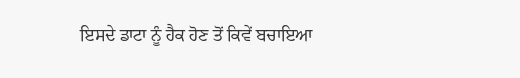ਇਸਦੇ ਡਾਟਾ ਨੂੰ ਹੈਕ ਹੋਣ ਤੋਂ ਕਿਵੇਂ ਬਚਾਇਆ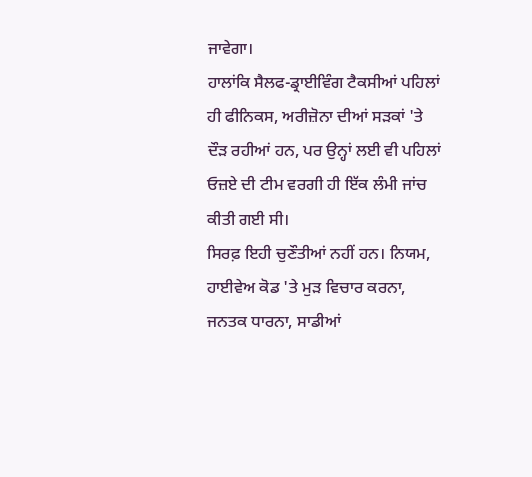ਜਾਵੇਗਾ।
ਹਾਲਾਂਕਿ ਸੈਲਫ-ਡ੍ਰਾਈਵਿੰਗ ਟੈਕਸੀਆਂ ਪਹਿਲਾਂ ਹੀ ਫੀਨਿਕਸ, ਅਰੀਜ਼ੋਨਾ ਦੀਆਂ ਸੜਕਾਂ 'ਤੇ ਦੌੜ ਰਹੀਆਂ ਹਨ, ਪਰ ਉਨ੍ਹਾਂ ਲਈ ਵੀ ਪਹਿਲਾਂ ਓਜ਼ਏ ਦੀ ਟੀਮ ਵਰਗੀ ਹੀ ਇੱਕ ਲੰਮੀ ਜਾਂਚ ਕੀਤੀ ਗਈ ਸੀ।
ਸਿਰਫ਼ ਇਹੀ ਚੁਣੌਤੀਆਂ ਨਹੀਂ ਹਨ। ਨਿਯਮ, ਹਾਈਵੇਅ ਕੋਡ 'ਤੇ ਮੁੜ ਵਿਚਾਰ ਕਰਨਾ, ਜਨਤਕ ਧਾਰਨਾ, ਸਾਡੀਆਂ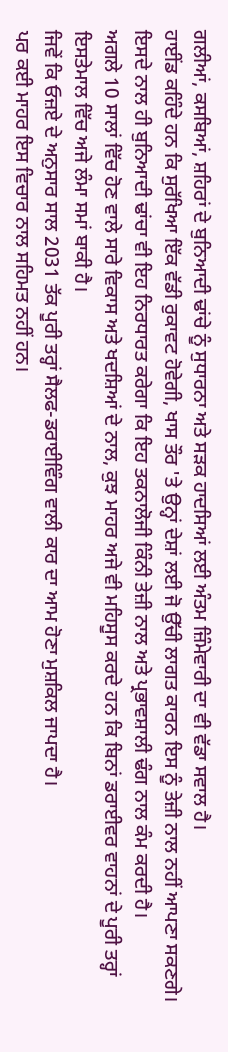ਗਲੀਆਂ, ਕਸਬਿਆਂ, ਸ਼ਹਿਰਾਂ ਦੇ ਬੁਨਿਆਦੀ ਢਾਂਚੇ ਨੂੰ ਸੁਧਾਰਨਾ ਅਤੇ ਸੜਕ ਹਾਦਸਿਆਂ ਲਈ ਅੰਤਮ ਜ਼ਿੰਮੇਵਾਰੀ ਦਾ ਵੀ ਵੱਡਾ ਸਵਾਲ ਹੈ।
ਹਾਈਂਡ ਕਹਿੰਦੇ ਹਨ ਕਿ ਸੁਰੱਖਿਆ ਇੱਕ ਵੱਡੀ ਰੁਕਾਵਟ ਹੋਵੇਗੀ, ਖਾਸ ਤੌਰ 'ਤੇ ਉਨ੍ਹਾਂ ਦੇਸ਼ਾਂ ਲਈ ਜੋ ਉੱਚੀ ਲਾਗਤ ਕਾਰਨ ਇਸ ਨੂੰ ਤੇਜ਼ੀ ਨਾਲ ਨਹੀਂ ਆਪਣਾ ਸਕਣਗੇ। ਇਸਦੇ ਨਾਲ ਹੀ ਬੁਨਿਆਦੀ ਢਾਂਚਾ ਵੀ ਇਹ ਨਿਰਧਾਰਤ ਕਰੇਗਾ ਕਿ ਇਹ ਤਕਨਾਲੋਜੀ ਕਿੰਨੀ ਤੇਜ਼ੀ ਨਾਲ ਅਤੇ ਪ੍ਰਭਾਵਸ਼ਾਲੀ ਢੰਗ ਨਾਲ ਕੰਮ ਕਰਦੀ ਹੈ।
ਅਗਲੇ 10 ਸਾਲਾਂ ਵਿੱਚ ਹੋਣ ਵਾਲੇ ਸਾਰੇ ਵਿਕਾਸ ਅਤੇ ਖਦਸ਼ਿਆਂ ਦੇ ਨਾਲ, ਕੁਝ ਮਾਹਰ ਅਜੇ ਵੀ ਮਹਿਸੂਸ ਕਰਦੇ ਹਨ ਕਿ ਬਿਨਾਂ ਡਰਾਈਵਰ ਵਾਹਨਾਂ ਦੇ ਪੂਰੀ ਤਰ੍ਹਾਂ ਇਸਤੇਮਾਲ ਵਿੱਚ ਅਜੇ ਲੰਮਾ ਸਮਾਂ ਬਾਕੀ ਹੈ।
ਜਿਵੇਂ ਕਿ ਓਜ਼ਏ ਦੇ ਅਨੁਸਾਰ ਸਾਲ 2031 ਤੱਕ ਪੂਰੀ ਤਰ੍ਹਾਂ ਸੈਲਫ-ਡਰਾਈਵਿੰਗ ਵਾਲੀ ਕਾਰ ਦਾ ਆਮ ਹੋਣਾ ਮੁਸ਼ਕਿਲ ਜਾਪਦਾ ਹੈ।
ਪਰ ਕਈ ਮਾਹਰ ਇਸ ਵਿਚਾਰ ਨਾਲ ਸਹਿਮਤ ਨਹੀਂ ਹਨ।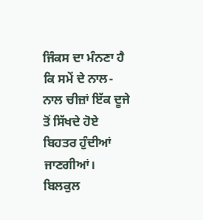ਜਿੰਕਸ ਦਾ ਮੰਨਣਾ ਹੈ ਕਿ ਸਮੇਂ ਦੇ ਨਾਲ-ਨਾਲ ਚੀਜ਼ਾਂ ਇੱਕ ਦੂਜੇ ਤੋਂ ਸਿੱਖਦੇ ਹੋਏ ਬਿਹਤਰ ਹੁੰਦੀਆਂ ਜਾਣਗੀਆਂ।
ਬਿਲਕੁਲ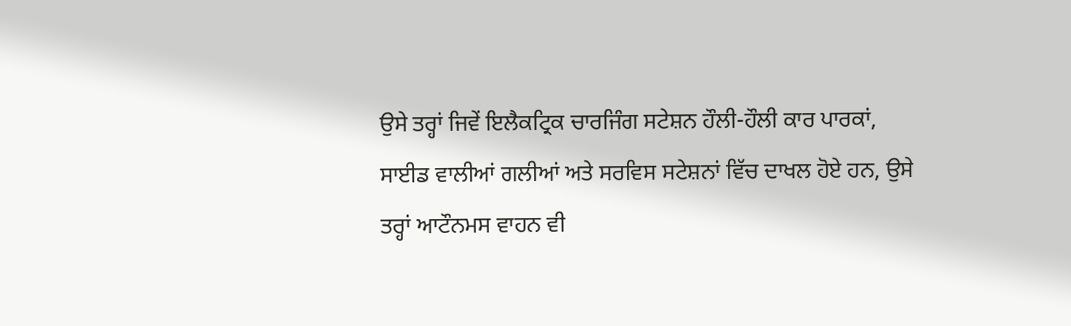ਉਸੇ ਤਰ੍ਹਾਂ ਜਿਵੇਂ ਇਲੈਕਟ੍ਰਿਕ ਚਾਰਜਿੰਗ ਸਟੇਸ਼ਨ ਹੌਲੀ-ਹੌਲੀ ਕਾਰ ਪਾਰਕਾਂ, ਸਾਈਡ ਵਾਲੀਆਂ ਗਲੀਆਂ ਅਤੇ ਸਰਵਿਸ ਸਟੇਸ਼ਨਾਂ ਵਿੱਚ ਦਾਖਲ ਹੋਏ ਹਨ, ਉਸੇ ਤਰ੍ਹਾਂ ਆਟੌਨਮਸ ਵਾਹਨ ਵੀ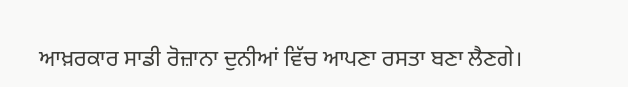ਆਖ਼ਰਕਾਰ ਸਾਡੀ ਰੋਜ਼ਾਨਾ ਦੁਨੀਆਂ ਵਿੱਚ ਆਪਣਾ ਰਸਤਾ ਬਣਾ ਲੈਣਗੇ।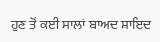ਹੁਣ ਤੋਂ ਕਈ ਸਾਲਾਂ ਬਾਅਦ ਸ਼ਾਇਦ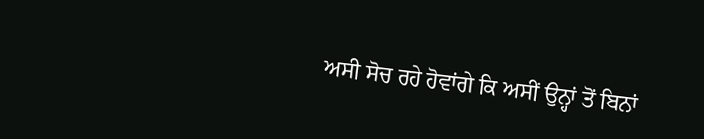ਅਸੀ ਸੋਚ ਰਹੇ ਹੋਵਾਂਗੇ ਕਿ ਅਸੀਂ ਉਨ੍ਹਾਂ ਤੋਂ ਬਿਨਾਂ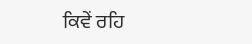ਕਿਵੇਂ ਰਹਿ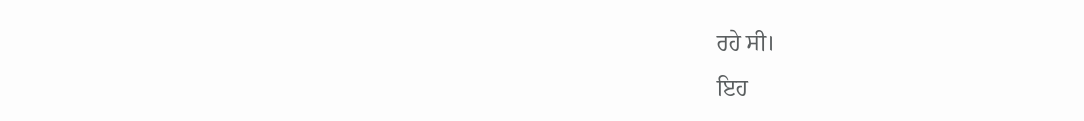ਰਹੇ ਸੀ।
ਇਹ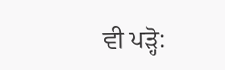ਵੀ ਪੜ੍ਹੋ: